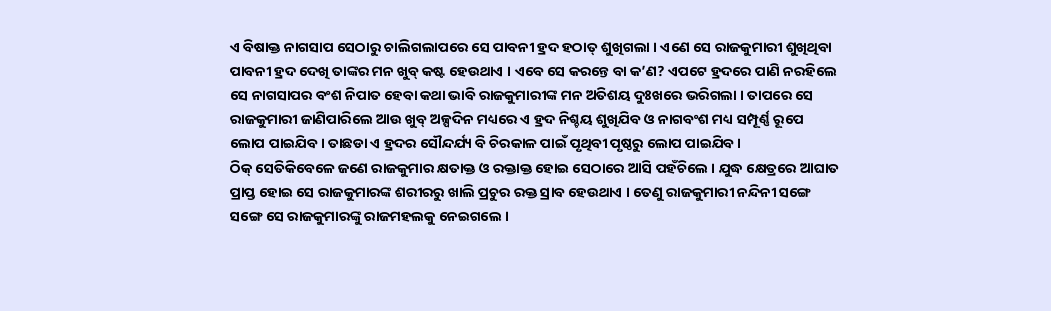ଏ ବିଷାକ୍ତ ନାଗସାପ ସେଠାରୁ ଚାଲିଗଲାପରେ ସେ ପାବନୀ ହ୍ରଦ ହଠାତ୍ ଶୁଖିଗଲା । ଏଣେ ସେ ରାଜକୁମାରୀ ଶୁଖିଥିବା ପାବନୀ ହ୍ରଦ ଦେଖି ତାଙ୍କର ମନ ଖୁବ୍ କଷ୍ଟ ହେଉଥାଏ । ଏବେ ସେ କରନ୍ତେ ବା କ’ଣ? ଏପଟେ ହ୍ରଦରେ ପାଣି ନରହିଲେ ସେ ନାଗସାପର ବଂଶ ନିପାତ ହେବା କଥା ଭାବି ରାଜକୁମାରୀଙ୍କ ମନ ଅତିଶୟ ଦୁଃଖରେ ଭରିଗଲା । ତାପରେ ସେ ରାଜକୁମାରୀ ଜାଣିପାରିଲେ ଆଉ ଖୁବ୍ ଅଳ୍ପଦିନ ମଧ୍ୟରେ ଏ ହ୍ରଦ ନିଶ୍ଚୟ ଶୁଖିଯିବ ଓ ନାଗବଂଶ ମଧ୍ୟ ସମ୍ପୂର୍ଣ୍ଣ ରୂପେ ଲୋପ ପାଇଯିବ । ତାଛଡା ଏ ହ୍ରଦର ସୌନ୍ଦର୍ଯ୍ୟ ବି ଚିରକାଳ ପାଇଁ ପୃଥିବୀ ପୃଷ୍ଠରୁ ଲୋପ ପାଇଯିବ ।
ଠିକ୍ ସେତିକିବେଳେ ଜଣେ ରାଜକୁମାର କ୍ଷତାକ୍ତ ଓ ରକ୍ତାକ୍ତ ହୋଇ ସେଠାରେ ଆସି ପହଁଚିଲେ । ଯୁଦ୍ଧ କ୍ଷେତ୍ରରେ ଆଘାତ ପ୍ରାପ୍ତ ହୋଇ ସେ ରାଜକୁମାରଙ୍କ ଶରୀରରୁ ଖାଲି ପ୍ରଚୁର ରକ୍ତ ସ୍ରାବ ହେଉଥାଏ । ତେଣୁ ରାଜକୁମାରୀ ନନ୍ଦିନୀ ସଙ୍ଗେ ସଙ୍ଗେ ସେ ରାଜକୁମାରଙ୍କୁ ରାଜମହଲକୁ ନେଇଗଲେ ।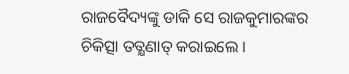ରାଜବୈଦ୍ୟଙ୍କୁ ଡାକି ସେ ରାଜକୁମାରଙ୍କର ଚିକିତ୍ସା ତତ୍କ୍ଷଣାତ୍ କରାଇଲେ ।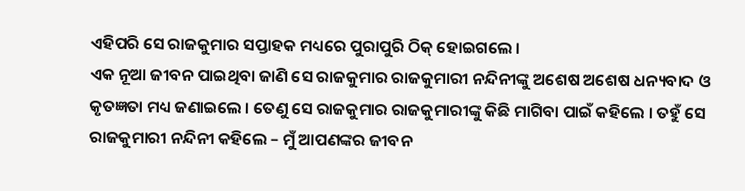ଏହିପରି ସେ ରାଜକୁମାର ସପ୍ତାହକ ମଧ୍ୟରେ ପୁରାପୁରି ଠିକ୍ ହୋଇଗଲେ ।
ଏକ ନୂଆ ଜୀବନ ପାଇଥିବା ଜାଣି ସେ ରାଜକୁମାର ରାଜକୁମାରୀ ନନ୍ଦିନୀଙ୍କୁ ଅଶେଷ ଅଶେଷ ଧନ୍ୟବାଦ ଓ କୃତଜ୍ଞତା ମଧ୍ୟ ଜଣାଇଲେ । ତେଣୁ ସେ ରାଜକୁମାର ରାଜକୁମାରୀଙ୍କୁ କିଛି ମାଗିବା ପାଇଁ କହିଲେ । ତହୁଁ ସେ ରାଜକୁମାରୀ ନନ୍ଦିନୀ କହିଲେ – ମୁଁ ଆପଣଙ୍କର ଜୀବନ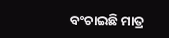ବଂଚାଇଛି ମାତ୍ର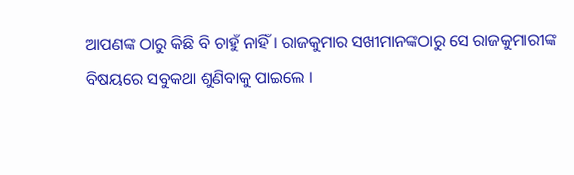ଆପଣଙ୍କ ଠାରୁ କିଛି ବି ଚାହୁଁ ନାହିଁ । ରାଜକୁମାର ସଖୀମାନଙ୍କଠାରୁ ସେ ରାଜକୁମାରୀଙ୍କ ବିଷୟରେ ସବୁକଥା ଶୁଣିବାକୁ ପାଇଲେ ।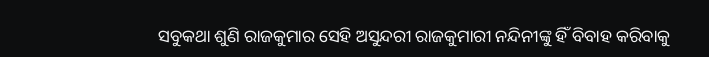ସବୁକଥା ଶୁଣି ରାଜକୁମାର ସେହି ଅସୁନ୍ଦରୀ ରାଜକୁମାରୀ ନନ୍ଦିନୀଙ୍କୁ ହିଁ ବିବାହ କରିବାକୁ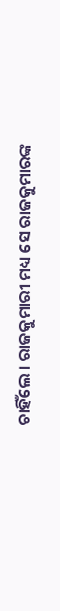ଚାହିଁଲେ । ରାଜକୁମାରୀ ମଧ୍ୟ ସେ ରାଜକୁମାରଙ୍କ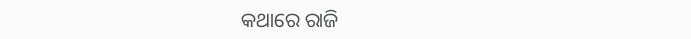କଥାରେ ରାଜି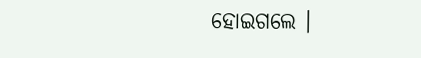ହୋଇଗଲେ ।